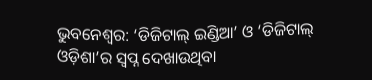ଭୁବନେଶ୍ୱର: ‘ଡିଜିଟାଲ୍ ଇଣ୍ଡିଆ’ ଓ ‘ଡିଜିଟାଲ୍ ଓଡ଼ିଶା’ର ସ୍ୱପ୍ନ ଦେଖାଉଥିବା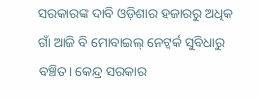ସରକାରଙ୍କ ଦାବି ଓଡ଼ିଶାର ହଜାରରୁ ଅଧିକ ଗାଁ ଆଜି ବି ମୋବାଇଲ୍ ନେଟ୍ୱର୍କ ସୁବିଧାରୁ ବଞ୍ଚିତ। କେନ୍ଦ୍ର ସରକାର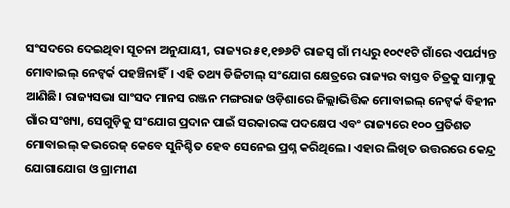ସଂସଦରେ ଦେଇଥିବା ସୂଚନା ଅନୁଯାୟୀ, ରାଜ୍ୟର ୫୧,୧୭୬ଟି ରାଜସ୍ୱ ଗାଁ ମଧ୍ୟରୁ ୧୦୯୧ଟି ଗାଁରେ ଏପର୍ଯ୍ୟନ୍ତ ମୋବାଇଲ୍ ନେଟ୍ୱର୍କ ପହଞ୍ଚିନାହିଁ। ଏହି ତଥ୍ୟ ଡିଜିଟାଲ୍ ସଂଯୋଗ କ୍ଷେତ୍ରରେ ରାଜ୍ୟର ବାସ୍ତବ ଚିତ୍ରକୁ ସାମ୍ନାକୁ ଆଣିଛି। ରାଜ୍ୟସଭା ସାଂସଦ ମାନସ ରଞ୍ଜନ ମଙ୍ଗରାଜ ଓଡ଼ିଶାରେ ଜିଲ୍ଲାଭିତ୍ତିକ ମୋବାଇଲ୍ ନେଟ୍ୱର୍କ ବିହୀନ ଗାଁର ସଂଖ୍ୟା, ସେଗୁଡ଼ିକୁ ସଂଯୋଗ ପ୍ରଦାନ ପାଇଁ ସରକାରଙ୍କ ପଦକ୍ଷେପ ଏବଂ ରାଜ୍ୟରେ ୧୦୦ ପ୍ରତିଶତ ମୋବାଇଲ୍ କଭରେଜ୍ କେବେ ସୁନିଶ୍ଚିତ ହେବ ସେନେଇ ପ୍ରଶ୍ନ କରିଥିଲେ। ଏହାର ଲିଖିତ ଉତ୍ତରରେ କେନ୍ଦ୍ର ଯୋଗାଯୋଗ ଓ ଗ୍ରାମୀଣ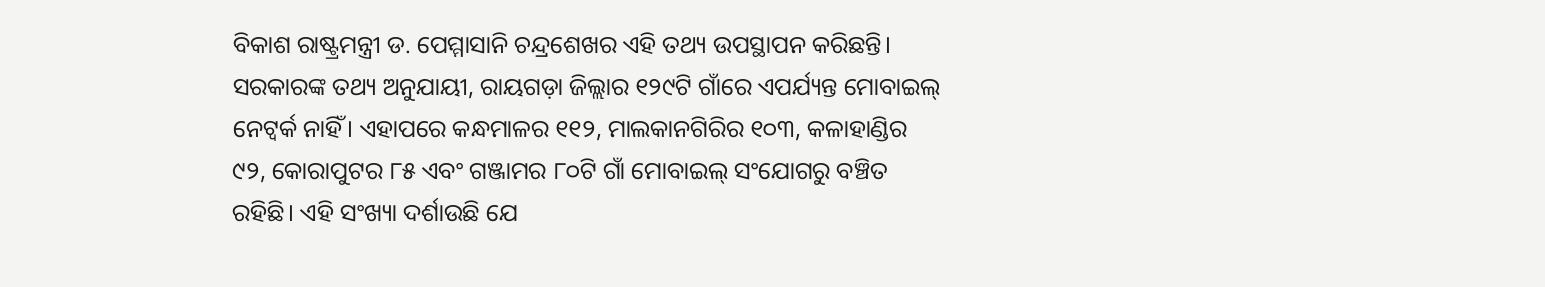ବିକାଶ ରାଷ୍ଟ୍ରମନ୍ତ୍ରୀ ଡ. ପେମ୍ମାସାନି ଚନ୍ଦ୍ରଶେଖର ଏହି ତଥ୍ୟ ଉପସ୍ଥାପନ କରିଛନ୍ତି।
ସରକାରଙ୍କ ତଥ୍ୟ ଅନୁଯାୟୀ, ରାୟଗଡ଼ା ଜିଲ୍ଲାର ୧୨୯ଟି ଗାଁରେ ଏପର୍ଯ୍ୟନ୍ତ ମୋବାଇଲ୍ ନେଟ୍ୱର୍କ ନାହିଁ। ଏହାପରେ କନ୍ଧମାଳର ୧୧୨, ମାଲକାନଗିରିର ୧୦୩, କଳାହାଣ୍ଡିର ୯୨, କୋରାପୁଟର ୮୫ ଏବଂ ଗଞ୍ଜାମର ୮୦ଟି ଗାଁ ମୋବାଇଲ୍ ସଂଯୋଗରୁ ବଞ୍ଚିତ ରହିଛି। ଏହି ସଂଖ୍ୟା ଦର୍ଶାଉଛି ଯେ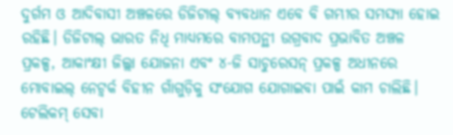ଦୁର୍ଗମ ଓ ଆଦିବାସୀ ଅଞ୍ଚଳରେ ଡିଜିଟାଲ୍ ବ୍ୟବଧାନ ଏବେ ବି ଗମ୍ଭୀର ସମସ୍ୟା ହୋଇ ରହିଛି। ଡିଜିଟାଲ୍ ଭାରତ ନିଧି ମାଧ୍ୟମରେ ବାମପନ୍ଥୀ ଉଗ୍ରବାଦ ପ୍ରଭାବିତ ଅଞ୍ଚଳ ପ୍ରକଳ୍ପ, ଆକାଂକ୍ଷୀ ଜିଲ୍ଲା ଯୋଜନା ଏବଂ ୪-ଜି ସାଚୁରେସନ୍ ପ୍ରକଳ୍ପ ଅଧୀନରେ ମୋବାଇଲ୍ ନେଟ୍ୱର୍କ ବିହୀନ ଗାଁଗୁଡ଼ିକୁ ସଂଯୋଗ ଯୋଗାଇବା ପାଇଁ କାମ ଚାଲିଛି। ଟେଲିକମ୍ ସେବା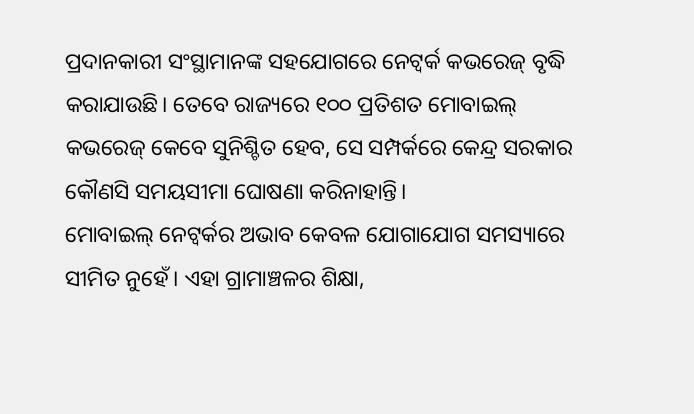ପ୍ରଦାନକାରୀ ସଂସ୍ଥାମାନଙ୍କ ସହଯୋଗରେ ନେଟ୍ୱର୍କ କଭରେଜ୍ ବୃଦ୍ଧି କରାଯାଉଛି। ତେବେ ରାଜ୍ୟରେ ୧୦୦ ପ୍ରତିଶତ ମୋବାଇଲ୍ କଭରେଜ୍ କେବେ ସୁନିଶ୍ଚିତ ହେବ, ସେ ସମ୍ପର୍କରେ କେନ୍ଦ୍ର ସରକାର କୌଣସି ସମୟସୀମା ଘୋଷଣା କରିନାହାନ୍ତି।
ମୋବାଇଲ୍ ନେଟ୍ୱର୍କର ଅଭାବ କେବଳ ଯୋଗାଯୋଗ ସମସ୍ୟାରେ ସୀମିତ ନୁହେଁ। ଏହା ଗ୍ରାମାଞ୍ଚଳର ଶିକ୍ଷା,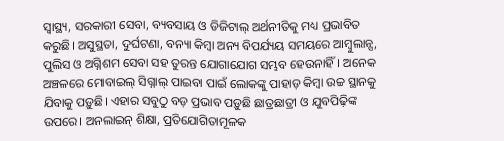ସ୍ୱାସ୍ଥ୍ୟ, ସରକାରୀ ସେବା, ବ୍ୟବସାୟ ଓ ଡିଜିଟାଲ୍ ଅର୍ଥନୀତିକୁ ମଧ୍ୟ ପ୍ରଭାବିତ କରୁଛି। ଅସୁସ୍ଥତା, ଦୁର୍ଘଟଣା, ବନ୍ୟା କିମ୍ବା ଅନ୍ୟ ବିପର୍ଯ୍ୟୟ ସମୟରେ ଆମ୍ବୁଲାନ୍ସ, ପୁଲିସ ଓ ଅଗ୍ନିଶମ ସେବା ସହ ତୁରନ୍ତ ଯୋଗାଯୋଗ ସମ୍ଭବ ହେଉନାହିଁ। ଅନେକ ଅଞ୍ଚଳରେ ମୋବାଇଲ୍ ସିଗ୍ନାଲ୍ ପାଇବା ପାଇଁ ଲୋକଙ୍କୁ ପାହାଡ଼ କିମ୍ବା ଉଚ୍ଚ ସ୍ଥାନକୁ ଯିବାକୁ ପଡ଼ୁଛି। ଏହାର ସବୁଠୁ ବଡ଼ ପ୍ରଭାବ ପଡ଼ୁଛି ଛାତ୍ରଛାତ୍ରୀ ଓ ଯୁବପିଢ଼ିଙ୍କ ଉପରେ। ଅନଲାଇନ୍ ଶିକ୍ଷା, ପ୍ରତିଯୋଗିତାମୂଳକ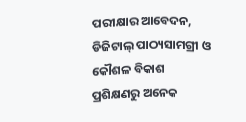ପରୀକ୍ଷାର ଆବେଦନ, ଡିଜିଟାଲ୍ ପାଠ୍ୟସାମଗ୍ରୀ ଓ କୌଶଳ ବିକାଶ ପ୍ରଶିକ୍ଷଣରୁ ଅନେକ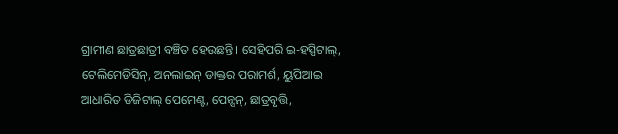ଗ୍ରାମୀଣ ଛାତ୍ରଛାତ୍ରୀ ବଞ୍ଚିତ ହେଉଛନ୍ତି। ସେହିପରି ଇ-ହସ୍ପିଟାଲ୍, ଟେଲିମେଡିସିନ୍, ଅନଲାଇନ୍ ଡାକ୍ତର ପରାମର୍ଶ, ୟୁପିଆଇ ଆଧାରିତ ଡିଜିଟାଲ୍ ପେମେଣ୍ଟ, ପେନ୍ସନ୍, ଛାତ୍ରବୃତ୍ତି,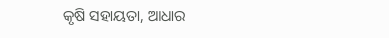କୃଷି ସହାୟତା, ଆଧାର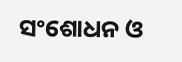ସଂଶୋଧନ ଓ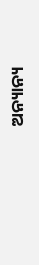ଅନ୍ୟାନ୍ୟ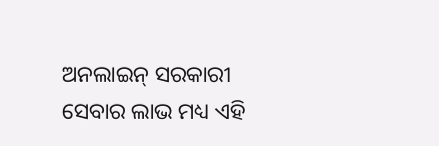ଅନଲାଇନ୍ ସରକାରୀ ସେବାର ଲାଭ ମଧ୍ୟ ଏହି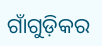ଗାଁଗୁଡ଼ିକର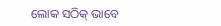ଲୋକ ସଠିକ୍ ଭାବେ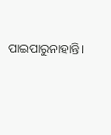ପାଇପାରୁନାହାନ୍ତି।